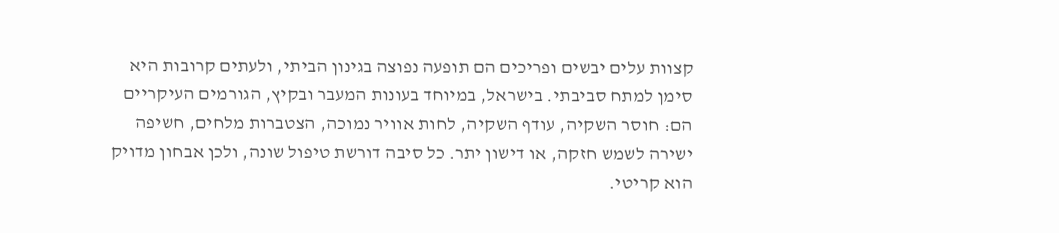קצוות עלים יבשים ופריכים הם תופעה נפוצה בגינון הביתי, ולעתים קרובות היא סימן למתח סביבתי. בישראל, במיוחד בעונות המעבר ובקיץ, הגורמים העיקריים הם: חוסר השקיה, עודף השקיה, לחות אוויר נמוכה, הצטברות מלחים, חשיפה ישירה לשמש חזקה, או דישון יתר. כל סיבה דורשת טיפול שונה, ולכן אבחון מדויק הוא קריטי.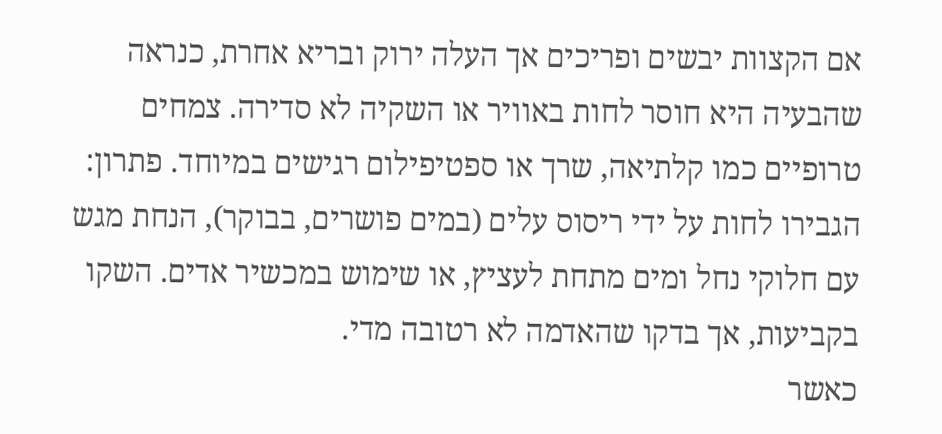אם הקצוות יבשים ופריכים אך העלה ירוק ובריא אחרת, כנראה שהבעיה היא חוסר לחות באוויר או השקיה לא סדירה. צמחים טרופיים כמו קלתיאה, שרך או ספטיפילום רגישים במיוחד. פתרון: הגבירו לחות על ידי ריסוס עלים (במים פושרים, בבוקר), הנחת מגש עם חלוקי נחל ומים מתחת לעציץ, או שימוש במכשיר אדים. השקו בקביעות, אך בדקו שהאדמה לא רטובה מדי.
כאשר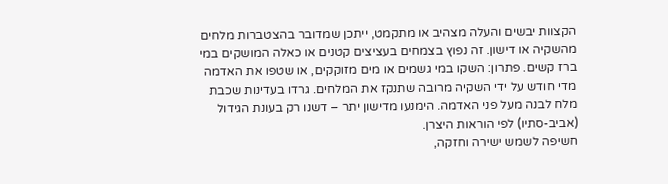הקצוות יבשים והעלה מצהיב או מתקמט, ייתכן שמדובר בהצטברות מלחים מהשקיה או דישון. זה נפוץ בצמחים בעציצים קטנים או כאלה המושקים במי ברז קשים. פתרון: השקו במי גשמים או מים מזוקקים, או שטפו את האדמה מדי חודש על ידי השקיה מרובה שתנקז את המלחים. גרדו בעדינות שכבת מלח לבנה מעל פני האדמה. הימנעו מדישון יתר – דשנו רק בעונת הגידול (אביב-סתיו) לפי הוראות היצרן.
חשיפה לשמש ישירה וחזקה,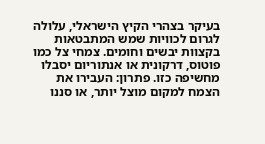בעיקר בצהרי הקיץ הישראלי, עלולה לגרום לכוויות שמש המתבטאות בקצוות יבשים וחומים. צמחי צל כמו פוטוס, דרקונית או אנתוריום יסבלו מחשיפה כזו. פתרון: העבירו את הצמח למקום מוצל יותר, או סננו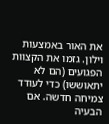את האור באמצעות וילון. גזמו את הקצוות הפגועים (הם לא יתאוששו) כדי לעודד צמיחה חדשה. אם הבעיה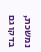נמשכת, בדקו גם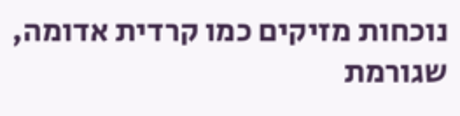נוכחות מזיקים כמו קרדית אדומה, שגורמת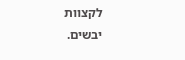לקצוות יבשים.